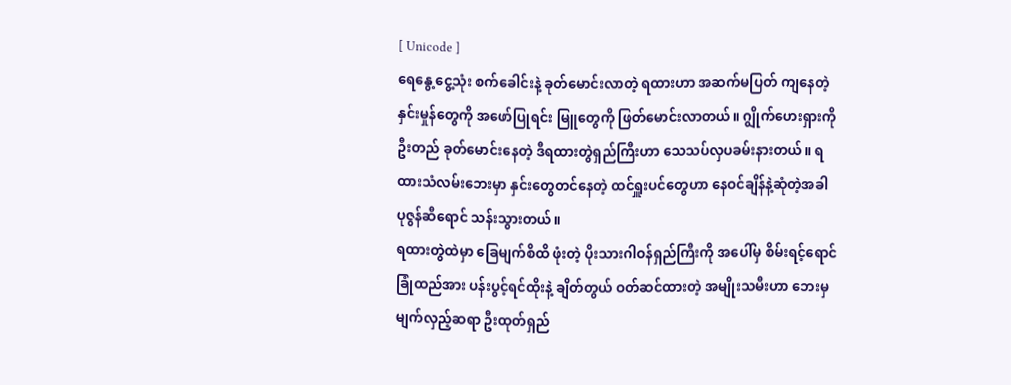[ Unicode ]
ရေနွေ့ငွေ့သုံး စက်ခေါင်းနဲ့ ခုတ်မောင်းလာတဲ့ ရထားဟာ အဆက်မပြတ် ကျနေတဲ့ နှင်းမှုန်တွေကို အဖော်ပြုရင်း မြူတွေကို ဖြတ်မောင်းလာတယ်။ ဂျွိုက်ဟေးရှားကို ဦးတည် ခုတ်မောင်းနေတဲ့ ဒီရထားတွဲရှည်ကြီးဟာ သေသပ်လှပခမ်းနားတယ်။ ရထားသံလမ်းဘေးမှာ နှင်းတွေတင်နေတဲ့ ထင်ရှူးပင်တွေဟာ နေဝင်ချိန်နဲ့ဆုံတဲ့အခါ ပုဇွန်ဆီရောင် သန်းသွားတယ်။
ရထားတွဲထဲမှာ ခြေမျက်စိထိ ဖုံးတဲ့ ပိုးသားဂါဝန်ရှည်ကြီးကို အပေါ်မှ စိမ်းရင့်ရောင် ခြုံထည်အား ပန်းပွင့်ရင်ထိုးနဲ့ ချိတ်တွယ် ဝတ်ဆင်ထားတဲ့ အမျိုးသမီးဟာ ဘေးမှ မျက်လှည့်ဆရာ ဦးထုတ်ရှည်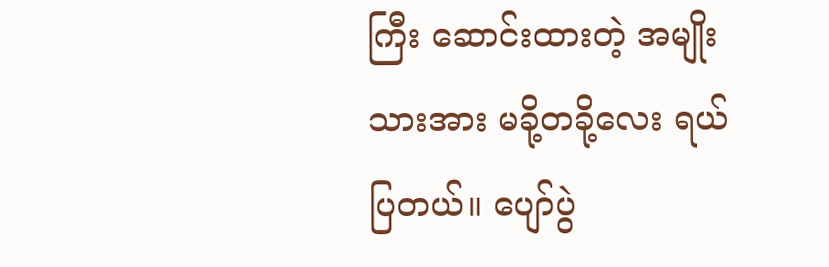ကြီး ဆောင်းထားတဲ့ အမျိုးသားအား မခို့တခို့လေး ရယ်ပြတယ်။ ပျော်ပွဲ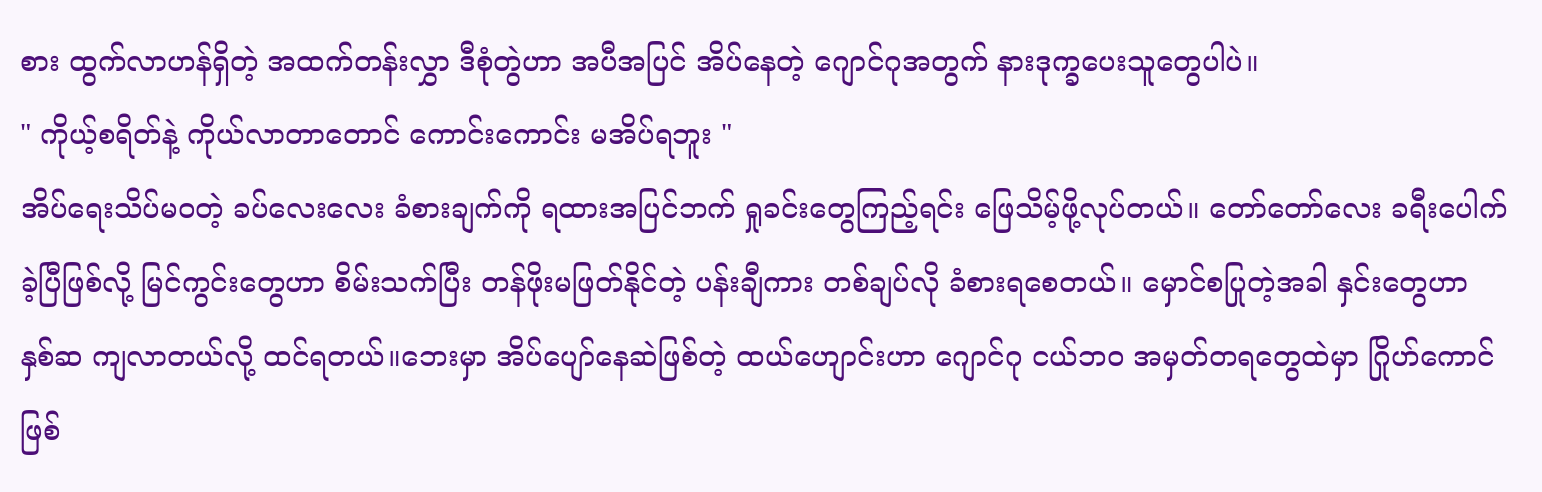စား ထွက်လာဟန်ရှိတဲ့ အထက်တန်းလွှာ ဒီစုံတွဲဟာ အပီအပြင် အိပ်နေတဲ့ ဂျောင်ဂုအတွက် နားဒုက္ခပေးသူတွေပါပဲ။
" ကိုယ့်စရိတ်နဲ့ ကိုယ်လာတာတောင် ကောင်းကောင်း မအိပ်ရဘူး "
အိပ်ရေးသိပ်မဝတဲ့ ခပ်လေးလေး ခံစားချက်ကို ရထားအပြင်ဘက် ရှုခင်းတွေကြည့်ရင်း ဖြေသိမ့်ဖို့လုပ်တယ်။ တော်တော်လေး ခရီးပေါက်ခဲ့ပြီဖြစ်လို့ မြင်ကွင်းတွေဟာ စိမ်းသက်ပြီး တန်ဖိုးမဖြတ်နိုင်တဲ့ ပန်းချီကား တစ်ချပ်လို ခံစားရစေတယ်။ မှောင်စပြုတဲ့အခါ နှင်းတွေဟာ
နှစ်ဆ ကျလာတယ်လို့ ထင်ရတယ်။ဘေးမှာ အိပ်ပျော်နေဆဲဖြစ်တဲ့ ထယ်ဟျောင်းဟာ ဂျောင်ဂု ငယ်ဘဝ အမှတ်တရတွေထဲမှာ ဂြိုဟ်ကောင် ဖြစ်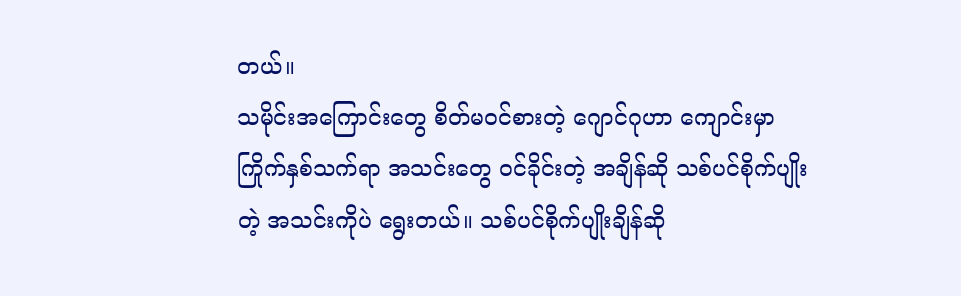တယ်။
သမိုင်းအကြောင်းတွေ စိတ်မဝင်စားတဲ့ ဂျောင်ဂုဟာ ကျောင်းမှာ ကြိုက်နှစ်သက်ရာ အသင်းတွေ ဝင်ခိုင်းတဲ့ အချိန်ဆို သစ်ပင်စိုက်ပျိုးတဲ့ အသင်းကိုပဲ ရွေးတယ်။ သစ်ပင်စိုက်ပျိုးချိန်ဆို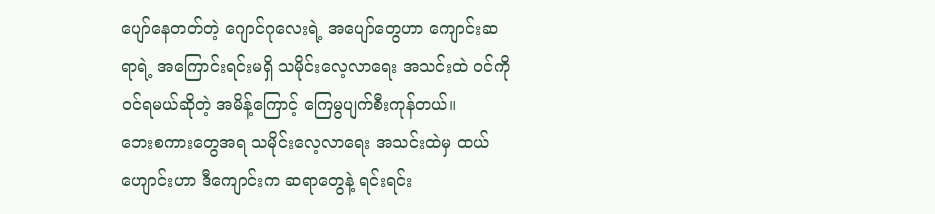ပျော်နေတတ်တဲ့ ဂျောင်ဂုလေးရဲ့ အပျော်တွေဟာ ကျောင်းဆရာရဲ့ အကြောင်းရင်းမရှိ သမိုင်းလေ့လာရေး အသင်းထဲ ဝင်ကိုဝင်ရမယ်ဆိုတဲ့ အမိန့်ကြောင့် ကြေမွပျက်စီးကုန်တယ်။
ဘေးစကားတွေအရ သမိုင်းလေ့လာရေး အသင်းထဲမှ ထယ်ဟျောင်းဟာ ဒီကျောင်းက ဆရာတွေနဲ့ ရင်းရင်း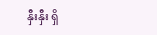နှီးနှီး ရှိ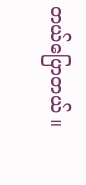တယ်ပြောတယ် ။